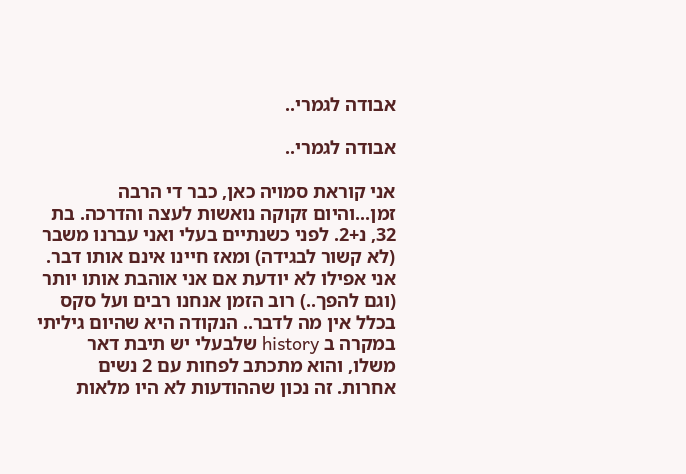אבודה לגמרי..

אבודה לגמרי..

אני קוראת סמויה כאן, כבר די הרבה זמן...והיום זקוקה נואשות לעצה והדרכה. בת 32, נ+2. לפני כשנתיים בעלי ואני עברנו משבר (לא קשור לבגידה) ומאז חיינו אינם אותו דבר. אני אפילו לא יודעת אם אני אוהבת אותו יותר (וגם להפך..) רוב הזמן אנחנו רבים ועל סקס בכלל אין מה לדבר.. הנקודה היא שהיום גיליתי במקרה ב history שלבעלי יש תיבת דאר משלו, והוא מתכתב לפחות עם 2 נשים אחרות. זה נכון שההודעות לא היו מלאות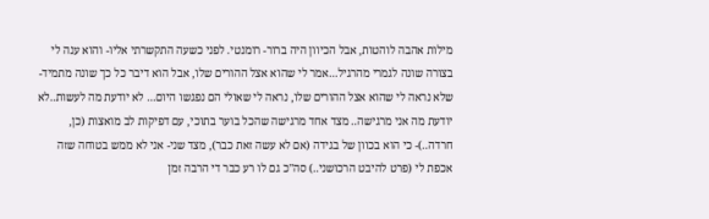מילות אהבה לוהטות, אבל הכיוון היה ברור- רומנטי. לפני כשעה התקשרתי אליו- והוא ענה לי בצורה שונה לגמרי מהרגיל...אמר לי שהוא אצל ההורים שלו, אבל הוא דיבר כל כך שונה מתמיד- שלא נראה לי שהוא אצל ההורים שלו, נראה לי שאולי הם נפגשו היום... לא יודעת מה לעשות..לא יודעת מה אני מרגישה.. מצד אחד מרגישה שהכל בוער בתוכי, עם דפיקות לב מואצות (כן, חרדה..)- כי הוא בכוון של בגידה (אם לא עשה זאת כבר), מצד שני- אני לא ממש בטוחה שזה אכפת לי (פרט להיבט הרכושני..) סה"כ גם לו רע כבר די הרבה זמן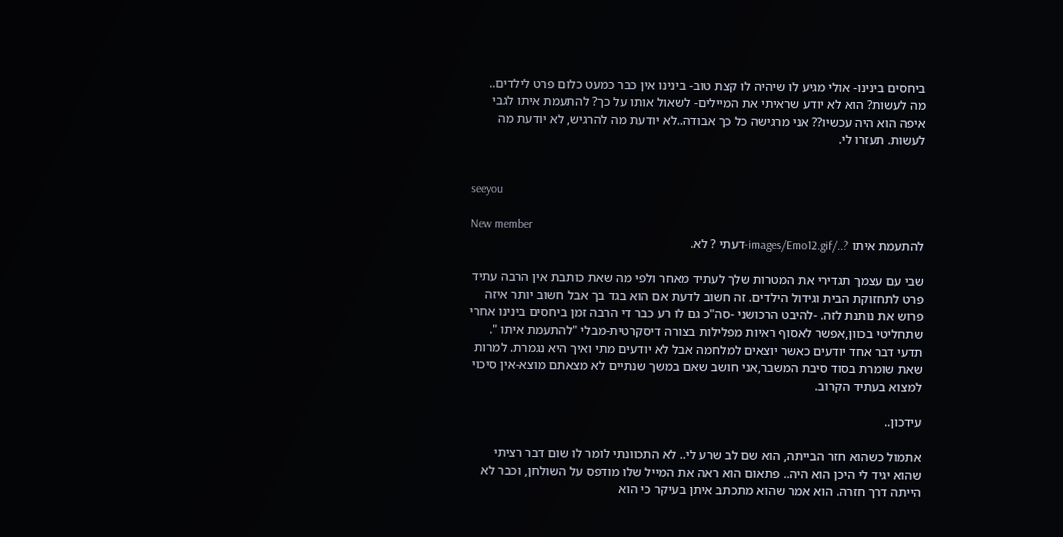ביחסים בינינו- אולי מגיע לו שיהיה לו קצת טוב- בינינו אין כבר כמעט כלום פרט לילדים.. מה לעשות? הוא לא יודע שראיתי את המיילים- לשאול אותו על כך? להתעמת איתו לגבי איפה הוא היה עכשיו?? אני מרגישה כל כך אבודה..לא יודעת מה להרגיש, לא יודעת מה לעשות. תעזרו לי.


seeyou

New member
להתעמת איתו ?../images/Emo12.gif-דעתי ? לא.

שבי עם עצמך תגדירי את המטרות שלך לעתיד מאחר ולפי מה שאת כותבת אין הרבה עתיד פרט לתחזוקת הבית וגידול הילדים. זה חשוב לדעת אם הוא בגד בך אבל חשוב יותר איזה פרוש את נותנת לזה. -להיבט הרכושני -סה"כ גם לו רע כבר די הרבה זמן ביחסים בינינו אחרי שתחליטי בכוון,אפשר לאסוף ראיות מפלילות בצורה דיסקרטית-מבלי "להתעמת איתו ". תדעי דבר אחד יודעים כאשר יוצאים למלחמה אבל לא יודעים מתי ואיך היא נגמרת. למרות שאת שומרת בסוד סיבת המשבר,אני חושב שאם במשך שנתיים לא מצאתם מוצא-אין סיכוי למצוא בעתיד הקרוב.

עידכון..

אתמול כשהוא חזר הבייתה, הוא שם לב שרע לי.. לא התכוונתי לומר לו שום דבר רציתי שהוא יגיד לי היכן הוא היה.. פתאום הוא ראה את המייל שלו מודפס על השולחן, וכבר לא הייתה דרך חזרה. הוא אמר שהוא מתכתב איתן בעיקר כי הוא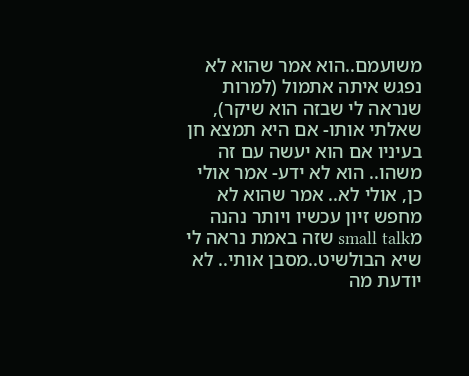משועמם..הוא אמר שהוא לא נפגש איתה אתמול (למרות שנראה לי שבזה הוא שיקר), שאלתי אותו- אם היא תמצא חן בעיניו אם הוא יעשה עם זה משהו.. הוא לא ידע- אמר אולי כן, אולי לא.. אמר שהוא לא מחפש זיון עכשיו ויותר נהנה מsmall talk שזה באמת נראה לי שיא הבולשיט..מסבן אותי.. לא יודעת מה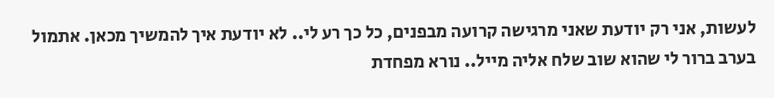לעשות, אני רק יודעת שאני מרגישה קרועה מבפנים, כל כך רע לי.. לא יודעת איך להמשיך מכאן. אתמול בערב ברור לי שהוא שוב שלח אליה מייל.. נורא מפחדת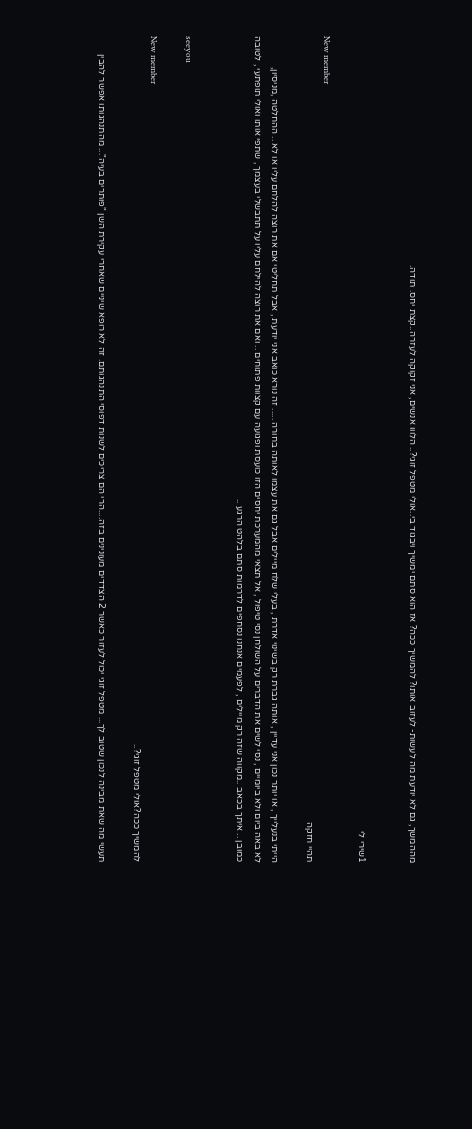מההמשך, גם לא יודעת מה לעשות- לעזוב אותו? להמשיך ככה? אז הוא סתם ימשיך ויבגוד בי..אולי מטפל זוגי?.. הלווו אנשים, אני זקוקה לעזרה..קצת יחס. תודה.


1שירי לי

New member
תהיי חזקה

הייתי בנעלייך , או יותר נכון אני עדיין , אותה גברת רק בשינוי אדרת , בעלי שלח מיילים אבל גם את עצמו לאותה בחורה ..... זה נורא כואב אני יודעת , אבל תחליטי אם את רוצה להלחם עליו או לא .. ההחלטה ,מניסיון,
לא באה ביום ולא ביומיים , נסי לשים את הדברים על השולחן נסי טיפול , אל תצאי מהמערכת יחסים הזו כועסת ופגועה עם קצוות פתוחים .. ואם את רוצה להילחם עליו על תתבשלי בעצמך , שתפי אותו ואולי תופתעי , לטובה כמובן .. איתך בכאב ..מקווה שזה רק מיילים , לפעמים אנחנו נסחפים לדרמות סתם בלהט הרגע ..


seeyou

New member
להמשיך ככה?אולי מטפל זוגי?..

תעשי מה שאת מבינה לנכון שטוב לך... מטפל זוגי יכול לעזור כאשר 2 הצדדים מעונינים בזה....הרי הם צריכים לשנות דפוסי התנהגותם. זה לא רופא שיניים שאחרי עקירת השן "פותרים בעיה"... מהתנהגותו אפשר להבין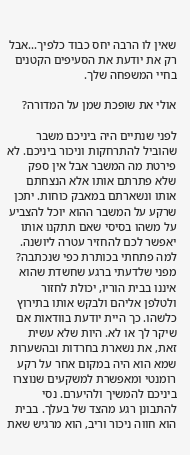שאין לו הרבה יחס כבוד כלפיך...אבל רק את יודעת את הסעיפים הקטנים בחיי המשפחה שלך.

אולי את שופכת שמן על המדורה?

לפני שנתיים היה ביניכם משבר שהוביל להתרחקות וניכור ביניכם. לא פירטת מה המשבר אבל אין ספק שלא פתרתם אותו אלא הנצחתם אותו ונשארתם במאבק כוחות. יתכן שרקע על המשבר ההוא יוכל להצביע על משהו בסיסי שאם תתקנו אותו יאפשר לכם להחזיר עטרה ליושנה. למה פתחתי בכותרת כפי שנכתבה? מפני שלדעתי ברגע שחשדת שהוא איננו בבית הוריו, יכולת לחזור ולטלפן אליהם ולבקש אותו בתירוץ כלשהו. כך היית יודעת בוודאות אם שיקר לך או לא. היות שלא עשית זאת, את נשארת בחרדות ובהשערות שמא הוא היה במקום אחר על רקע רומנטי ומאפשרת למשקעים שנוצרו ביניכם להמשיך ולהיערם. נסי להתבונן רגע מהצד של בעלך. בבית הוא חווה ניכור וריב, הוא מרגיש שאת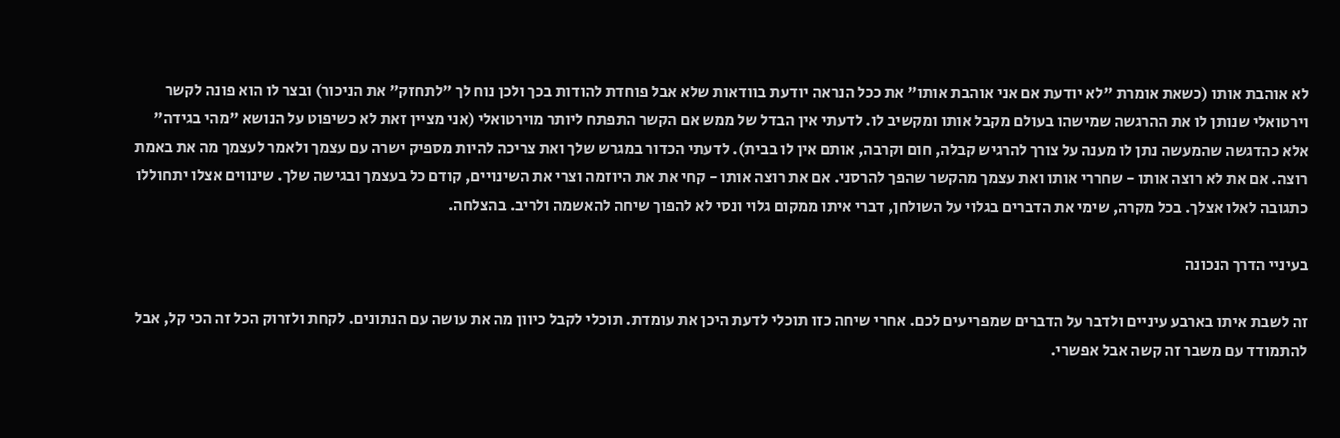לא אוהבת אותו (כשאת אומרת "לא יודעת אם אני אוהבת אותו" את ככל הנראה יודעת בוודאות שלא אבל פוחדת להודות בכך ולכן נוח לך "לתחזק" את הניכור) ובצר לו הוא פונה לקשר וירטואלי שנותן לו את ההרגשה שמישהו בעולם מקבל אותו ומקשיב לו. לדעתי אין הבדל של ממש אם הקשר התפתח ליותר מוירטואלי (אני מציין זאת לא כשיפוט על הנושא "מהי בגידה" אלא כהדגשה שהמעשה נתן לו מענה על צורך להרגיש קבלה, חום וקרבה, אותם אין לו בבית). לדעתי הכדור במגרש שלך ואת צריכה להיות מספיק ישרה עם עצמך ולאמר לעצמך מה את באמת רוצה. אם את לא רוצה אותו - שחררי אותו ואת עצמך מהקשר שהפך להרסני. אם את רוצה אותו - קחי את את היוזמה וצרי את השינויים, קודם כל בעצמך ובגישה שלך. שינווים אצלו יתחוללו כתגובה לאלו אצלך. בכל מקרה, שימי את הדברים בגלוי על השולחן, דברי איתו ממקום גלוי ונסי לא להפוך שיחה להאשמה ולריב. בהצלחה.

בעיניי הדרך הנכונה

זה לשבת איתו בארבע עיניים ולדבר על הדברים שמפריעים לכם. אחרי שיחה כזו תוכלי לדעת היכן את עומדת. תוכלי לקבל כיוון מה את עושה עם הנתונים. לקחת ולזרוק הכל זה הכי קל, אבל להתמודד עם משבר זה קשה אבל אפשרי.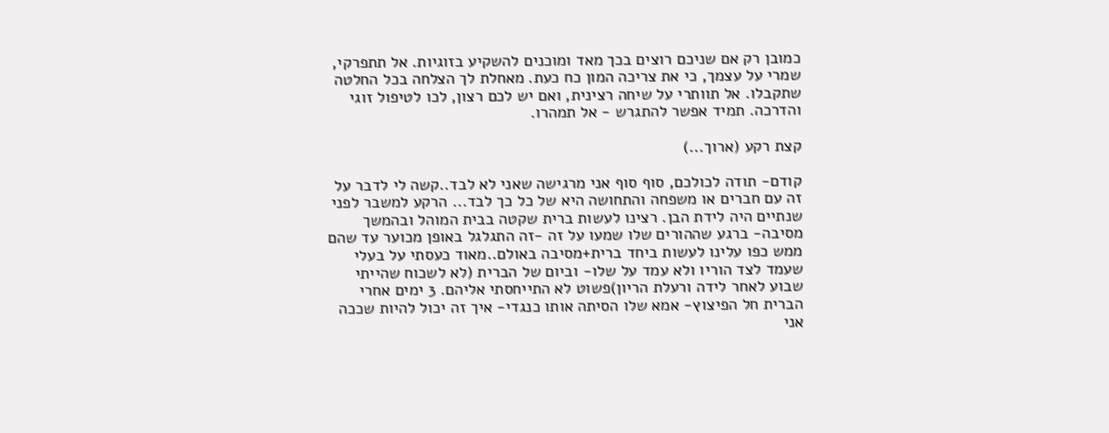כמובן רק אם שניכם רוצים בכך מאד ומוכנים להשקיע בזוגיות. אל תתפרקי, שמרי על עצמך, כי את צריכה המון כח כעת. מאחלת לך הצלחה בכל החלטה שתקבלו. אל תוותרי על שיחה רצינית, ואם יש לכם רצון, לכו לטיפול זוגי והדרכה. תמיד אפשר להתגרש - אל תמהרו.

קצת רקע (ארוך...)

קודם- תודה לכולכם, סוף סוף אני מרגישה שאני לא לבד..קשה לי לדבר על זה עם חברים או משפחה והתחושה היא של כל כך לבד... הרקע למשבר לפני שנתיים היה לידת הבן. רצינו לעשות ברית שקטה בבית המוהל ובהמשך מסיבה- ברגע שההורים שלו שמעו על זה -זה התגלגל באופן מכוער עד שהם ממש כפו עלינו לעשות ביחד ברית+מסיבה באולם..מאוד כעסתי על בעלי שעמד לצד הוריו ולא עמד על שלו- וביום של הברית (לא לשכוח שהייתי שבוע לאחר לידה ורעלת הריון)פשוט לא התייחסתי אליהם. 3 ימים אחרי הברית חל הפיצוץ- אמא שלו הסיתה אותו כנגדי- איך זה יכול להיות שככה אני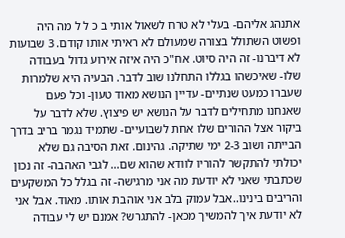אתנהג אליהם- בעלי לא טרח לשאול אותי ב כ ל ל מה היה ופשוט השתולל בצורה שמעולם לא ראיתי אותו קודם. 3 שבועות לא דיברנו- זה היה סיוט. אח"כ היה איזה אירוע גדול בעבודה שלו- שאיכשהו בגללו התחלנו שוב לדבר. הבעיה היא שלמרות שעברו כמעט שנתיים- עדיין הנושא מאוד טעון- וכל פעם שאנחנו מתחילים לדבר על הנושא יש פיצוץ. שלא לדבר על ביקור אצל ההורים שלו אחת לשבועיים- שתמיד נגמר בריב בדרך הבייתה ושוב 2-3 ימי שתיקה. גהינום. זאת הסיבה גם שלא יכולתי להתקשר להוריו לוודא שהוא שם... לגבי האהבה- זה נכון שכתבתי שאני לא יודעת מה אני מרגישה- זה בגלל כל המשקעים והריבים בינינו..אבל עמוק בלב אני אוהבת אותו. מאוד. אבל אני לא יודעת איך להמשיך מכאן- להתגרש? אמנם יש לי עבודה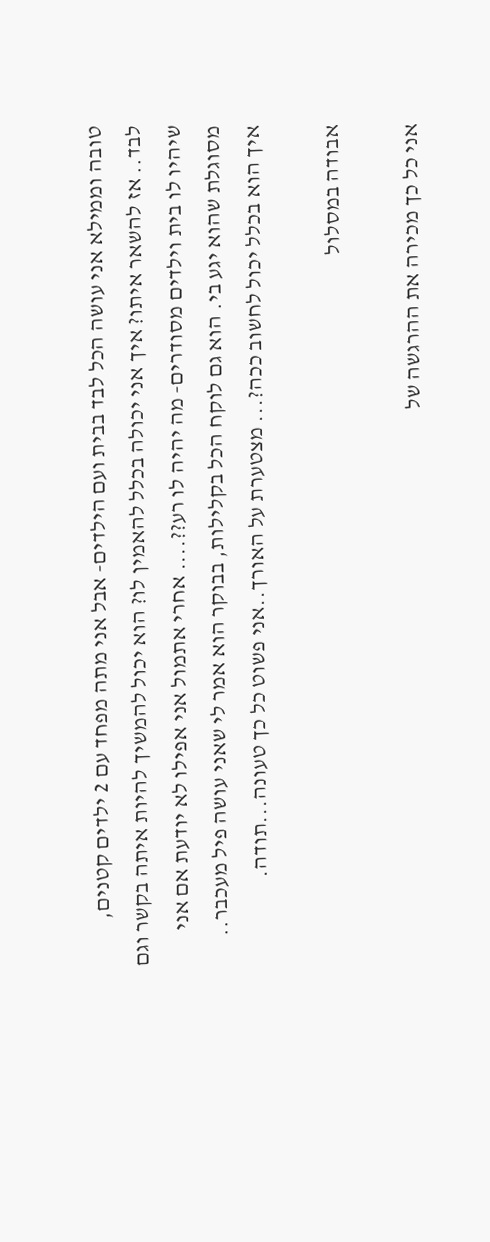טובה וממילא אני עושה הכל לבד בבית ועם הילדים- אבל אני מתה מפחד עם 2 ילדים קטנים, לבד.. אז להשאר איתו? איך אני יכולה בכלל להאמין לו? הוא יכול להמשיך להיות איתה בקשר וגם שיהיו לו בית וילדים מסודרים- מה יהיה לו רע??.... אחרי אתמול אני אפילו לא יודעת אם אני מסוגלת שהוא יגע בי. הוא גם לוקח הכל בקלילות, בבוקר הוא אמר לי שאני עושה פיל מעכבר.. איך הוא בכלל יכול לחשוב ככה?... מצטערת על האורך..אני פשוט כל כך טעונה...תודה.

אבודה במסלול

אני כל כך מכירה את ההרגשה של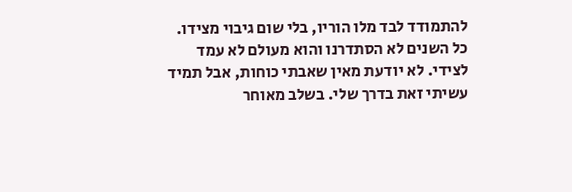להתמודד לבד מלו הוריו, בלי שום גיבוי מצידו. כל השנים לא הסתדרנו והוא מעולם לא עמד לצידי. לא יודעת מאין שאבתי כוחות, אבל תמיד עשיתי זאת בדרך שלי. בשלב מאוחר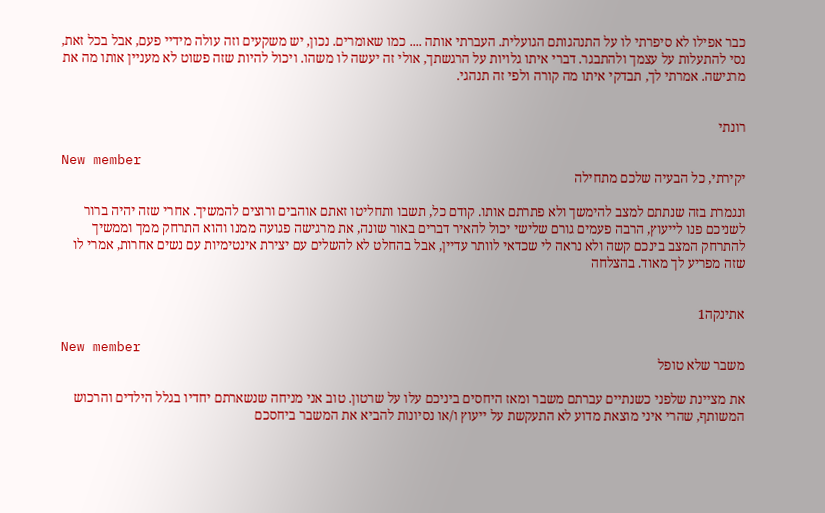כבר אפילו לא סיפרתי לו על התנהגותם הגועלית. העברתי אותה .... כמו שאומרים. נכון, יש משקעים וזה עולה מידיי פעם, אבל בכל זאת, נסי להתעלות על עצמך ולהתבגר. דברי איתו גלויות על הרגשתך, אולי זה יעשה לו משהו. ויכול להיות שזה פשוט לא מעניין אותו מה את מרגישה. אמרתי לך, תבדקי איתו מה קורה ולפי זה תנהגי.


רונתי

New member
יקירתי, כל הבעיה שלכם מתחילה

ונגמרת בזה שנתתם למצב להימשך ולא פתרתם אותו. קודם כל, תשבו ותחליטו זאתם אוהבים ורוצים להמשיך. אחרי שזה יהיה ברור לשניכם פנו לייעוץ, הרבה פעמים גורם שלישי יכול להאיר דברים באור שונה, את מרגישה פגועה ממנו והוא התרחק ממך וממשיך להתרחק המצב בינכם קשה ולא נראה לי שכדאי לוותר עדיין, אבל בהחלט לא להשלים עם יצירת אינטימיות עם נשים אחרות, אמרי לו שזה מפריע לך מאוד. בהצלחה


אתינקה1

New member
משבר שלא טופל

את מציינת שלפני כשנתיים עברתם משבר ומאז היחסים ביניכם עלו על שרטון. טוב אני מניחה שנשארתם יחדיו בגלל הילדים והרכוש המשותף, שהרי איני מוצאת מדוע לא התעקשת על ייעוץ ו/או נסיונות להביא את המשבר ביחסכם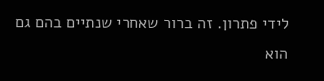לידי פתרון. זה ברור שאחרי שנתיים בהם גם הוא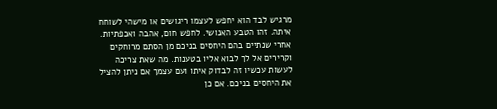מרגיש לבד הוא יחפש לעצמו ריגושים או מישהי לשוחח איתה. זהו הטבע האנושי. לחפש חום, אהבה ואכפתיות. אחרי שנתיים בהם היחסים בניכם מן הסתם מרוחקים וקרירים אל לך לבוא אליו בטענות. מה שאת צריכה לעשות עכשיו זה לבדוק איתו ועם עצמך אם ניתן להציל את היחסים בניכם. אם כן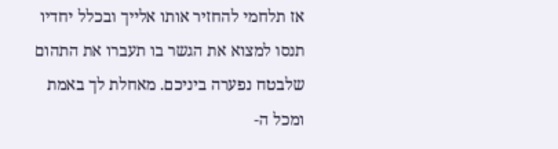אז תלחמי להחזיר אותו אלייך ובכלל יחדיו תנסו למצוא את הגשר בו תעברו את התהום שלבטח נפערה ביניכם. מאחלת לך באמת ומכל ה-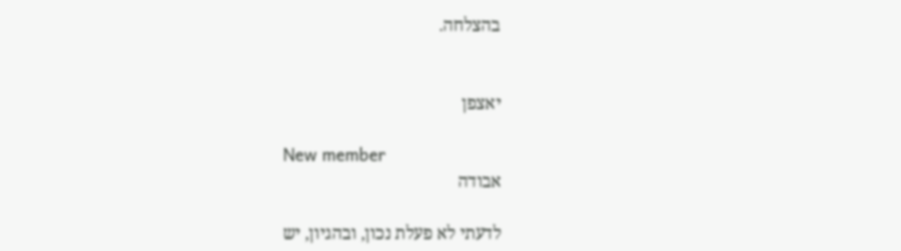בהצלחה.


יאצפן

New member
אבודה

לדעתי לא פעלת נכון, ובהגיון, יש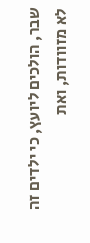שבר, הולכים ליועץ, כי ילדים זה לא מזוודות, ואת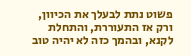פשוט נתת לבעלך את הכיוון, ורק אז התעוררת, והתחלת לקנא, ובהמך כזה לא יהיה טוב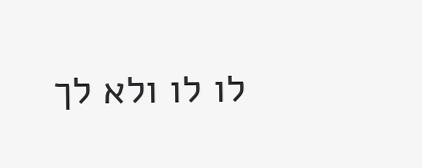לו לו ולא לך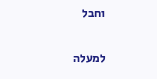וחבל

למעלה